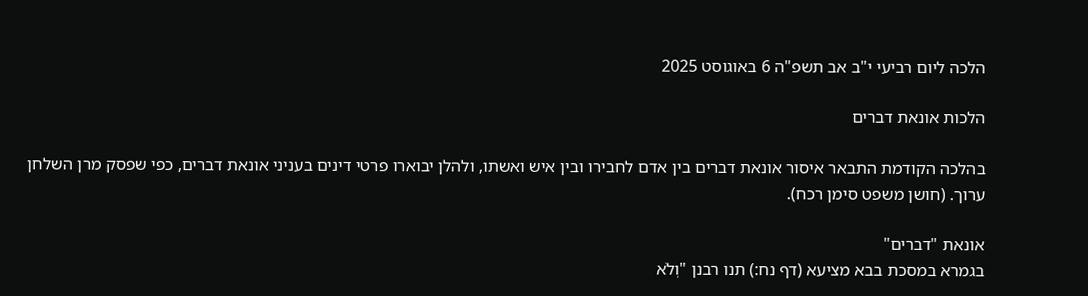הלכה ליום רביעי י"ב אב תשפ"ה 6 באוגוסט 2025

הלכות אונאת דברים

בהלכה הקודמת התבאר איסור אונאת דברים בין אדם לחבירו ובין איש ואשתו, ולהלן יבוארו פרטי דינים בעניני אונאת דברים, כפי שפסק מרן השלחן ערוך. (חושן משפט סימן רכח).

אונאת "דברים"
בגמרא במסכת בבא מציעא (דף נח:) תנו רבנן "וְלֹא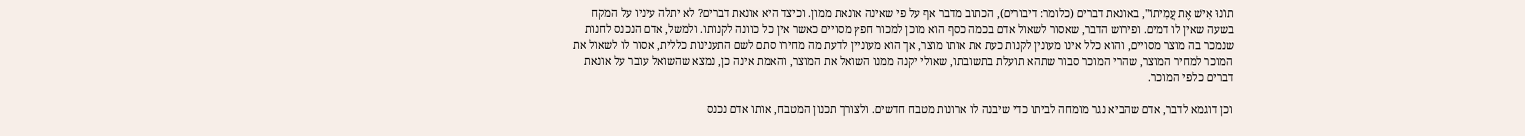תוֹנוּ אִישׁ אֶת עֲמִיתוֹ", באונאת דברים (כלומר: דיבורים), הכתוב מדבר אף על פי שאינה אונאת ממון. וכיצד היא אונאת דברים? לא יתלה עיניו על המקח בשעה שאין לו דמים. ופירוש הדבר, שאסור לשאול אדם בכמה כסף הוא מוכן למכור חפץ מסויים כאשר אין כל כוונה לקנותו. ולמשל, אדם הנכנס לחנות שנמכר בה מוצר מסויים, והוא כלל אינו מעונין לקנות כעת את אותו מוצר, אך הוא מעוניין לדעת מה מחירו סתם לשם התענינות כללית, אסור לו לשאול את המוכר למחיר המוצר, שהרי המוכר סבור שתהא תועלת בתשובתו, שאולי יקנה ממנו השואל את המוצר, והאמת אינה כן, נמצא שהשואל עובר על אונאת דברים כלפי המוכר.

וכן דוגמא לדבר, אדם שהביא נגר מומחה לביתו כדי שיבנה לו ארונות מטבח חדשים. ולצורך תכנון המטבח, אותו אדם נכנס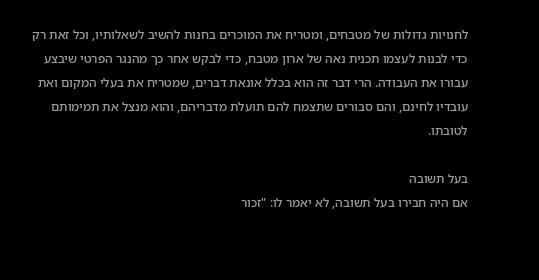לחנויות גדולות של מטבחים, ומטריח את המוכרים בחנות להשיב לשאלותיו, וכל זאת רק כדי לבנות לעצמו תכנית נאה של ארון מטבח, כדי לבקש אחר כך מהנגר הפרטי שיבצע עבורו את העבודה. הרי דבר זה הוא בכלל אונאת דברים, שמטריח את בעלי המקום ואת עובדיו לחינם, והם סבורים שתצמח להם תועלת מדבריהם, והוא מנצל את תמימותם לטובתו.

בעל תשובה
אם היה חבירו בעל תשובה, לא יאמר לו: "זכור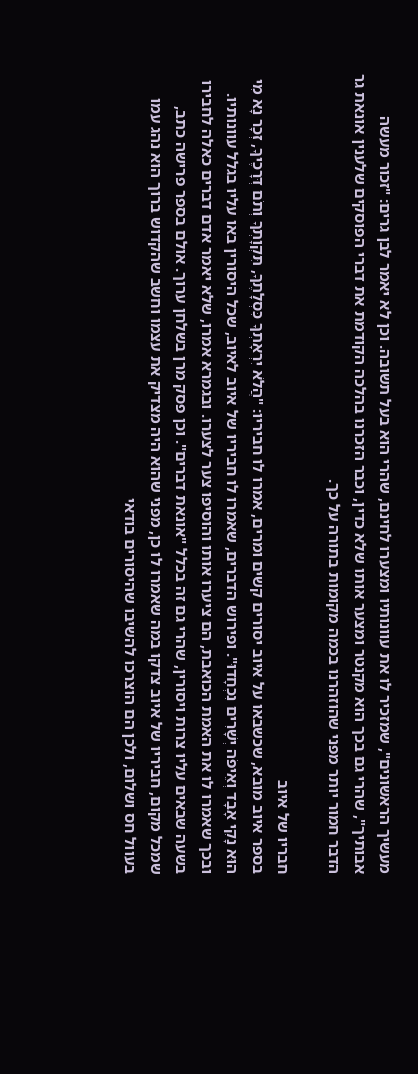מעשיך הראשונים", שמזכיר לו את עוונותיו ומצערו לחינם, שהרי הוא בעל תשובה. וכן לא יאמר לבן גרים: "זכור מעשה אבותיך", שהרי גם בכך הוא מקנטר ומצער אותו שלא כדין, וכבר הזכרנו בהלכה הקודמת את דברי הפוסקים שלענין אונאת גר הדבר חמור יותר מפני שהוזהרנו בכמה מקומות בתורה על כך.

חבריו של איוב
בספר איוב מובא, שכשבאו על איוב יסורים קשים ומרים, אמרו לו חביריו: "הֲלֹא יִרְאָתְךָ כִּסְלָתֶךָ, תִּקְוָתְךָ וְתֹם דְּרָכֶיךָ, זְכָר נָא מִי הוּא נָקִי אָבָד וְאֵיפֹה יְשָׁרִים נִכְחָדוּ". ופירוש הדברים, שאמרו לו חביריו של איוב לאיוב, שכל היסורין באו עליו בגלל עוונותיו. ובכך שאמרו לו את האמת הכואבת, הם ציערו אותו והוסיפו צער לצערו. ובגמרא אמרו, שלא יאמר אדם דברים כאלה לחבירו בשעה שבאים עליו צרות ויסורין, שהרי גם זה בכלל "אונאת דברים". וכן פסק מרן בשלחן ערוך. אולם בספר פרישה כתב, שמכל מקום, חביריו של איוב צדקו במה שאמרו לו כן, מפני שהוא היה מצדיק את עצמו וחשב שהקדוש ברוך הוא נהג עמו בעוול חס ושלום, ולכן הם הוצרכו להשיבו שהיסורים בודאי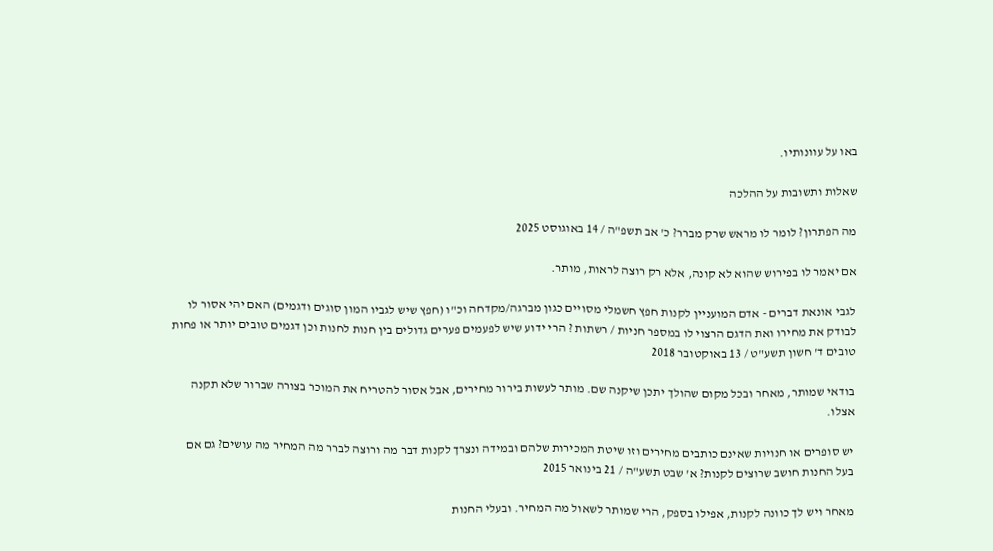באו על עוונותיו.

שאלות ותשובות על ההלכה

מה הפתרון? לומר לו מראש שרק מברר? כ' אב תשפ"ה / 14 באוגוסט 2025

אם יאמר לו בפירוש שהוא לא קונה, אלא רק רוצה לראות, מותר.

לגבי אונאת דברים - אדם המועניין לקנות חפץ חשמלי מסויים כגון מברגה/מקדחה וכ"ו (חפץ שיש לגביו המון סוגים ודגמים) האם יהי אסור לו לבודק את מחירו ואת הדגם הרצוי לו במספר חניות / רשתות ? הרי ידוע שיש לפעמים פערים גדולים בין חנות לחנות וכן דגמים טובים יותר או פחות טובים ד' חשון תשע"ט / 13 באוקטובר 2018

בודאי שמותר, מאחר ובכל מקום שהולך יתכן שיקנה שם. מותר לעשות בירור מחירים, אבל אסור להטריח את המוכר בצורה שברור שלא תקנה אצלו.

יש סופרים או חנויות שאינם כותבים מחירים וזו שיטת המכירות שלהם ובמידה ונצרך לקנות דבר מה ורוצה לברר מה המחיר מה עושים? גם אם בעל החנות חושב שרוצים לקנות? א' שבט תשע"ה / 21 בינואר 2015

מאחר ויש לך כוונה לקנות, אפילו בספק, הרי שמותר לשאול מה המחיר. ובעלי החנות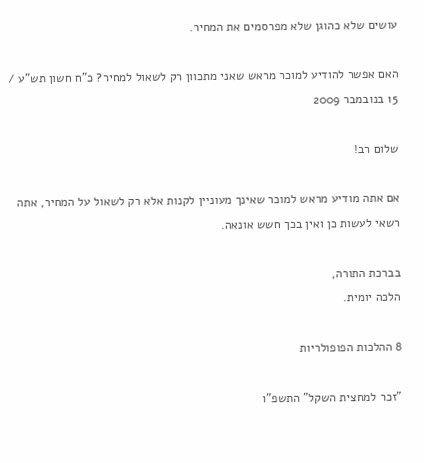עושים שלא כהוגן שלא מפרסמים את המחיר.

האם אפשר להודיע למוכר מראש שאני מתכוון רק לשאול למחיר? כ"ח חשון תש"ע / 15 בנובמבר 2009

שלום רב!

אם אתה מודיע מראש למוכר שאינך מעוניין לקנות אלא רק לשאול על המחיר, אתה רשאי לעשות כן ואין בכך חשש אונאה.

בברכת התורה,
הלכה יומית.

8 ההלכות הפופולריות

"זכר למחצית השקל" התשפ"ו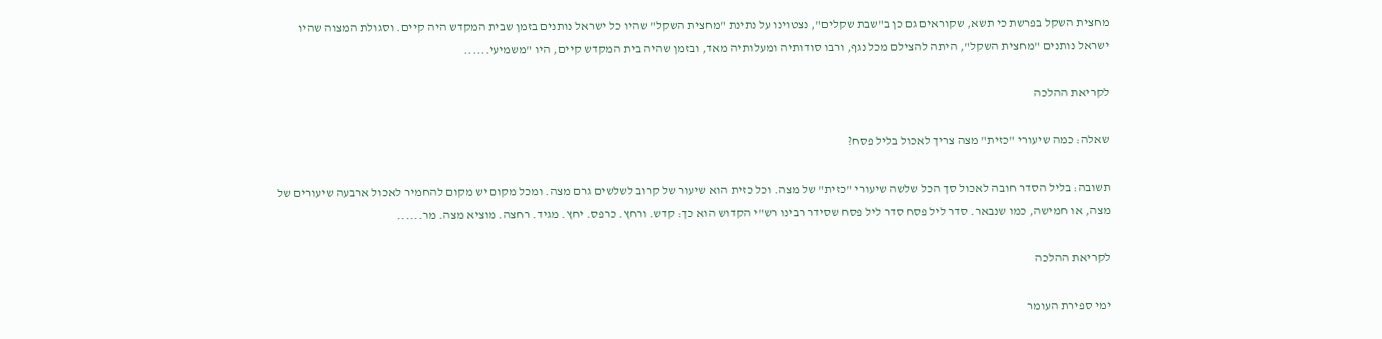מחצית השקל בפרשת כי תשא, שקוראים גם כן ב"שבת שקלים", נצטוינו על נתינת "מחצית השקל" שהיו כל ישראל נותנים בזמן שבית המקדש היה קיים. וסגולת המצוה שהיו ישראל נותנים "מחצית השקל", היתה להצילם מכל נגף, ורבו סודותיה ומעלותיה מאד, ובזמן שהיה בית המקדש קיים, היו "משמיעי......

לקריאת ההלכה

שאלה: כמה שיעורי "כזית" מצה צריך לאכול בליל פסח?

תשובה: בליל הסדר חובה לאכול סך הכל שלשה שיעורי "כזית" של מצה. וכל כזית הוא שיעור של קרוב לשלשים גרם מצה. ומכל מקום יש מקום להחמיר לאכול ארבעה שיעורים של מצה, או חמישה, כמו שנבאר. סדר ליל פסח סדר ליל פסח שסידר רבינו רש"י הקדוש הוא כך: קדש. ורחץ. כרפס. יחץ. מגיד. רחצה. מוציא מצה. מר......

לקריאת ההלכה

ימי ספירת העומר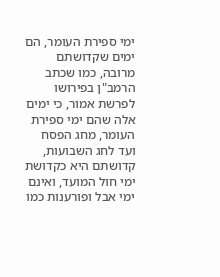ימי ספירת העומר, הם ימים שקדושתם מרובה, כמו שכתב הרמב"ן בפירושו לפרשת אמור, כי ימים אלה שהם ימי ספירת העומר, מחג הפסח ועד לחג השבועות, קדושתם היא כקדושת ימי חול המועד, ואינם ימי אבל ופורענות כמו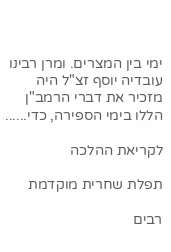ימי בין המצרים. ומרן רבינו עובדיה יוסף זצ"ל היה מזכיר את דברי הרמב"ן הללו בימי הספירה, כדי......

לקריאת ההלכה

תפלת שחרית מוקדמת

רבים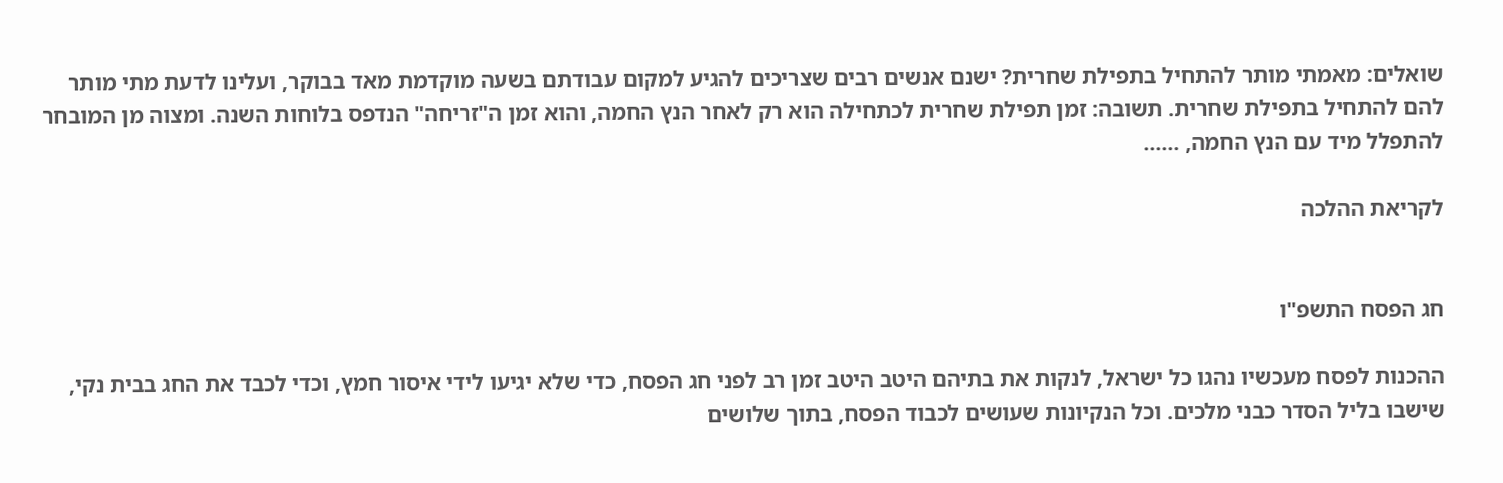שואלים: מאמתי מותר להתחיל בתפילת שחרית? ישנם אנשים רבים שצריכים להגיע למקום עבודתם בשעה מוקדמת מאד בבוקר, ועלינו לדעת מתי מותר להם להתחיל בתפילת שחרית. תשובה: זמן תפילת שחרית לכתחילה הוא רק לאחר הנץ החמה, והוא זמן ה"זריחה" הנדפס בלוחות השנה. ומצוה מן המובחר להתפלל מיד עם הנץ החמה, ......

לקריאת ההלכה


חג הפסח התשפ"ו

ההכנות לפסח מעכשיו נהגו כל ישראל, לנקות את בתיהם היטב היטב זמן רב לפני חג הפסח, כדי שלא יגיעו לידי איסור חמץ, וכדי לכבד את החג בבית נקי, שישבו בליל הסדר כבני מלכים. וכל הנקיונות שעושים לכבוד הפסח, בתוך שלושים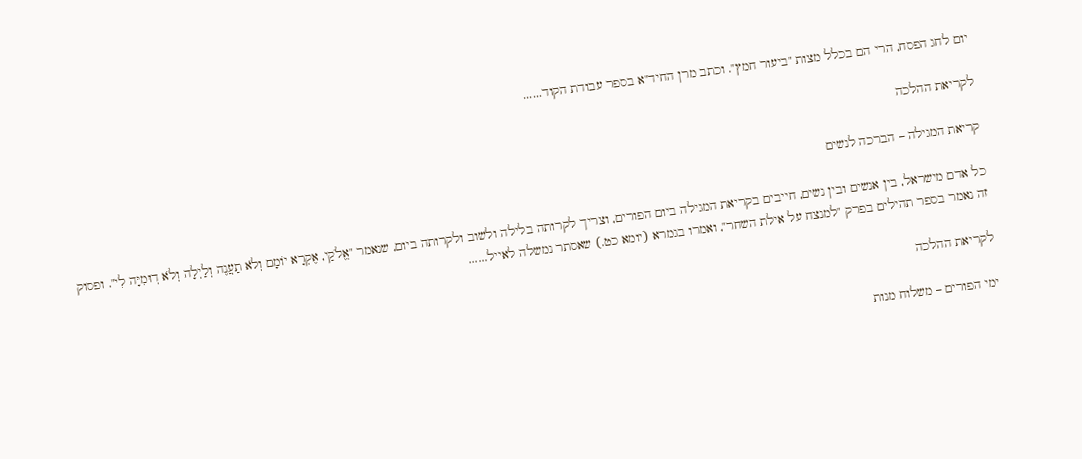יום לחג הפסח, הרי הם בכלל מצות "ביעור חמץ". וכתב מרן החיד"א בספר עבודת הקוד......

לקריאת ההלכה

קריאת המגילה – הברכה לנשים

כל אדם מישראל, בין אנשים ובין נשים, חייבים בקריאת המגילה ביום הפורים, וצריך לקרותה בלילה ולשוב ולקרותה ביום, שנאמר "אֱלֹקַי, אֶקְרָא יוֹמָם וְלֹא תַעֲנֶה וְלַיְלָה וְלֹא דֽוּמִיָּה לִי". ופסוק זה נאמר בספר תהילים בפרק "למנצח על אילת השחר", ואמרו בגמרא (יומא כט.) שאסתר נמשלה לאייל......

לקריאת ההלכה

ימי הפורים – משלוח מנות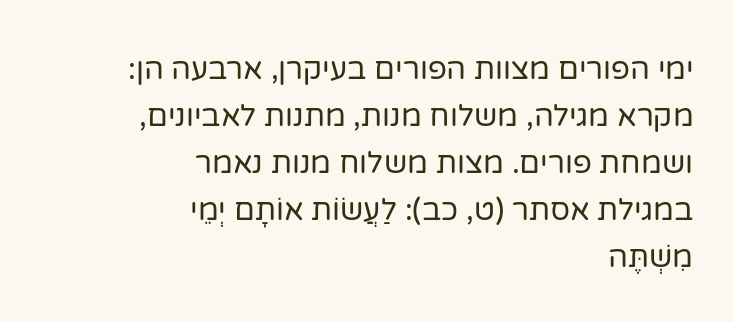ימי הפורים מצוות הפורים בעיקרן, ארבעה הן: מקרא מגילה, משלוח מנות, מתנות לאביונים, ושמחת פורים. מצות משלוח מנות נאמר במגילת אסתר (ט, כב): לַעֲשׂוֹת אוֹתָם יְמֵי מִשְׁתֶּה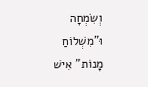וְשִׂמְחָה וּ"מִשְׁלוֹחַ מָנוֹת" אִישׁ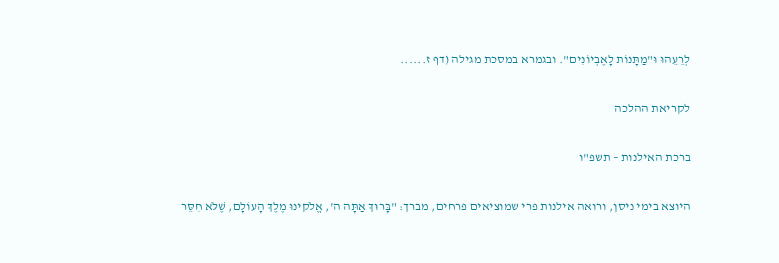לְרֵעֵהוּ וּ"מַתָּנוֹת לָאֶבְיוֹנִים". ובגמרא במסכת מגילה (דף ז......

לקריאת ההלכה

ברכת האילנות – תשפ"ו

היוצא בימי ניסן, ורואה אילנות פרי שמוציאים פרחים, מברך: "בָּרוּךְ אַתָּה ה', אֱלֹקינוּ מֶלֶךְ הָעוֹלָם, שֶׁלֹּא חִסֵּר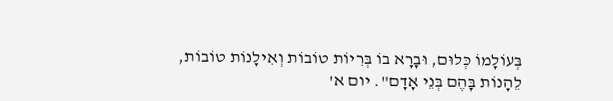בְּעוֹלָמוֹ כְּלוּם, וּבָרָא בוֹ בְּרִיוֹת טוֹבוֹת וְאִילָנוֹת טוֹבוֹת, לֵהָנוֹת בָּהֶם בְּנֵי אָדָם". יום א'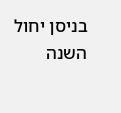בניסן יחול השנה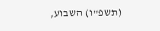(תשפ"ו) השבוע,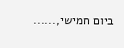ביום חמישי,......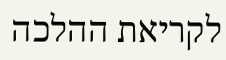לקריאת ההלכה